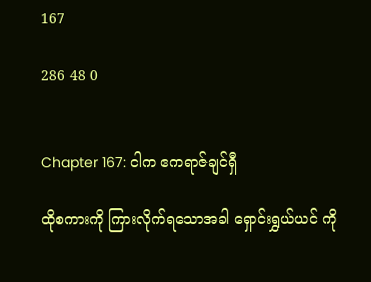167

286 48 0


Chapter 167: ငါက ဧကရာဇ်ချင်ရှီ

ထိုစကားကို ကြားလိုက်ရသောအခါ ရှောင်းရွှယ်ယင် ကို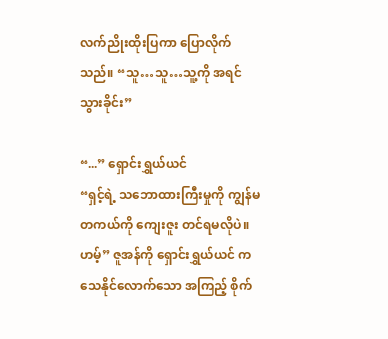လက်ညိုးထိုးပြကာ ပြောလိုက်သည်။ “သူ…သူ…သူ့ကို အရင်သွားခိုင်း”

“...” ရှောင်းရွှယ်ယင်
“ရှင့်ရဲ့ သဘောထားကြီးမှုကို ကျွန်မ တကယ်ကို ကျေးဇူး တင်ရမလိုပဲ။ ဟမ့်” ဇူအန်ကို ရှောင်းရွှယ်ယင် က သေနိုင်လောက်သော အကြည့် စိုက်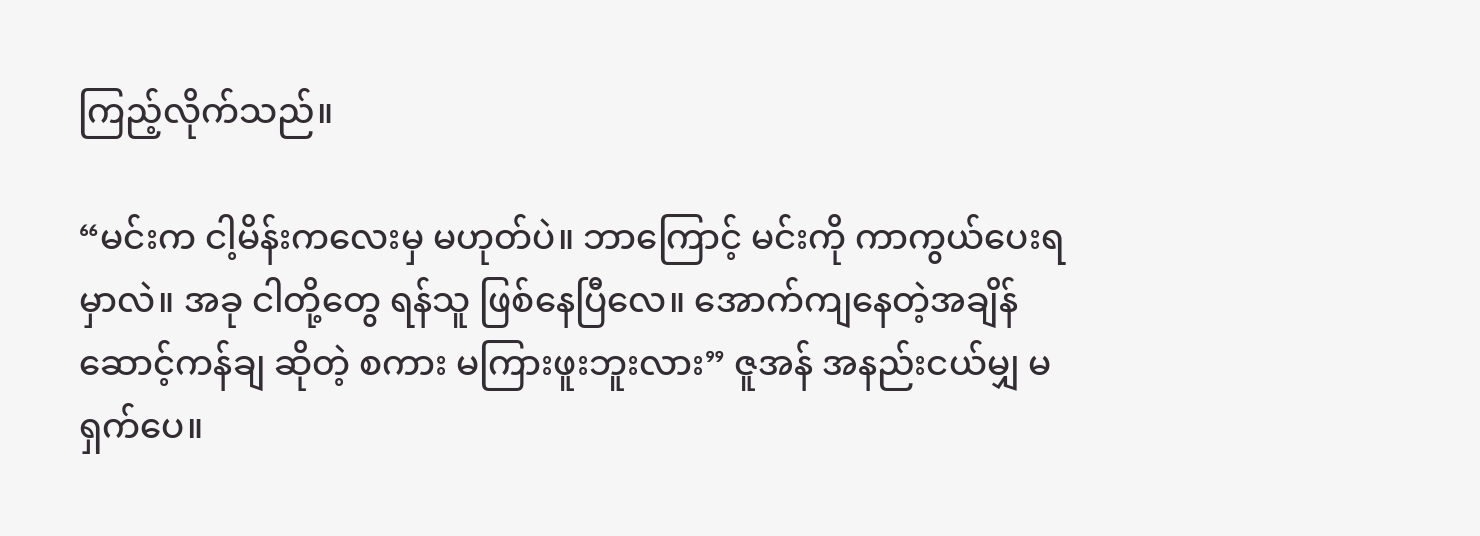ကြည့်လိုက်သည်။

“မင်းက ငါ့မိန်းကလေးမှ မဟုတ်ပဲ။ ဘာကြောင့် မင်းကို ကာကွယ်ပေးရမှာလဲ။ အခု ငါတို့တွေ ရန်သူ ဖြစ်နေပြီလေ။ အောက်ကျနေတဲ့အချိန် ဆောင့်ကန်ချ ဆိုတဲ့ စကား မကြားဖူးဘူးလား” ဇူအန် အနည်းငယ်မျှ မရှက်ပေ။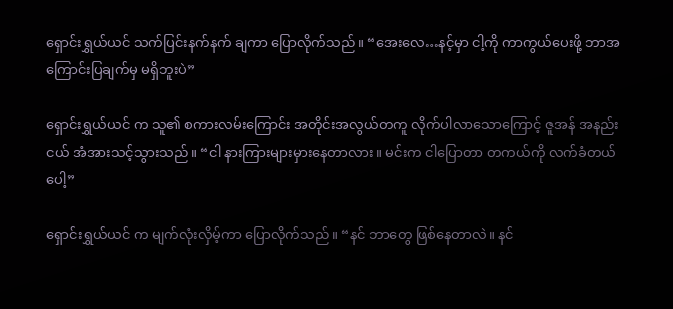ရှောင်းရွှယ်ယင် သက်ပြင်းနက်နက် ချကာ ပြောလိုက်သည်။ “အေးလေ…နင့်မှာ ငါ့ကို ကာကွယ်ပေးဖို့ ဘာအကြောင်းပြချက်မှ မရှိဘူးပဲ”

ရှောင်းရွှယ်ယင် က သူ၏ စကားလမ်းကြောင်း အတိုင်းအလွယ်တကူ လိုက်ပါလာသောကြောင့် ဇူအန် အနည်းငယ် အံအားသင့်သွားသည်။ “ငါ နားကြားများမှားနေတာလား။ မင်းက ငါပြောတာ တကယ်ကို လက်ခံတယ်ပေါ့”

ရှောင်းရွှယ်ယင် က မျက်လုံးလှိမ့်ကာ ပြောလိုက်သည်။ “နင် ဘာတွေ ဖြစ်နေတာလဲ။ နင်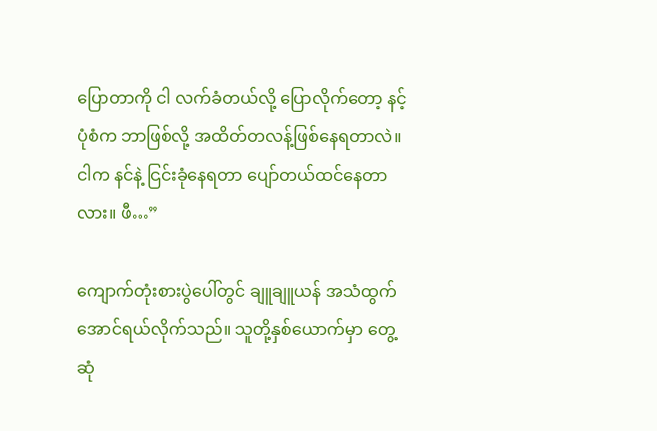ပြောတာကို ငါ လက်ခံတယ်လို့ ပြောလိုက်တော့ နင့်ပုံစံက ဘာဖြစ်လို့ အထိတ်တလန့်ဖြစ်နေရတာလဲ။ ငါက နင်နဲ့ ငြင်းခုံနေရတာ ပျော်တယ်ထင်နေတာလား။ ဖီ…”

ကျောက်တုံးစားပွဲပေါ်တွင် ချူချူယန် အသံထွက်အောင်ရယ်လိုက်သည်။ သူတို့နှစ်ယောက်မှာ တွေ့ဆုံ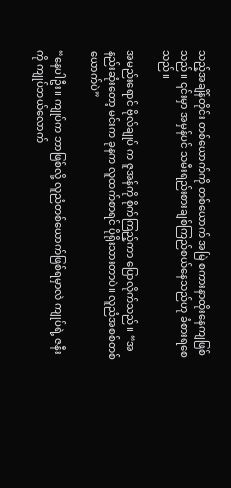သည့်အချိန်တိုင်း တစ်ယောက်ကို တစ်ယောက် အမြဲ စကားနာထိုးနေကျဖြစ်သည်။ ၎င်းမှာ အမှန်ပင် သမီးရည်းစားချစ်ကြည်စယ်နေသည်ဟု ခံစားရစေသည်။

အမည်းရောင် ဗိုလ်ချုပ် က ဇူအန်ကို စိုက်ကြည့်ကာ ပြောလိုက်သည်။ “အနည်းဆုံးတော့ မင်းက ခုနက လူထက်စာရင် ပိုရိုးသားတာပဲ။ လူညံအစစ်တစ်ယောက်ပဲ”

“နေပါဦး။ ကျုပ်က ဘာဖြစ်လို့ လူညံတစ်ယောက်ဖြစ်ရမှာလဲ ကျုပ်ရဲ့ ဇနီးကို ကျုပ်ဘယ်လောက်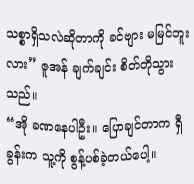သစ္စာရှိသလဲဆိုတာကို ခင်ဗျား မမြင်ဘူးလား” ဇူအန် ချက်ချင်း စိတ်တိုသွားသည်။
“အို ခဏနေပါဦး။ ပြောချင်တာက ရှီခွန်းက သူ့ကို စွန့်ပစ်ခဲ့တယ်ပေါ့။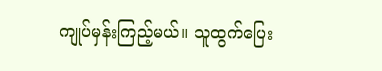ကျုပ်မှန်းကြည့်မယ်။ သူထွက်ပြေး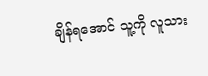ချိန်ရအောင် သူ့ကို လူသား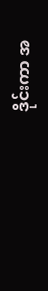ဒိုင်းကာ အ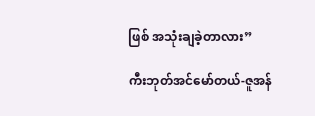ဖြစ် အသုံးချခဲ့တာလား”

ကီးဘုတ်အင်မော်တယ်-ဇူအန်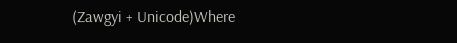(Zawgyi + Unicode)Where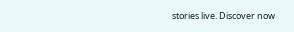stories live. Discover now